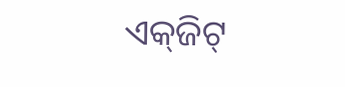ଏକ୍‌ଜିଟ୍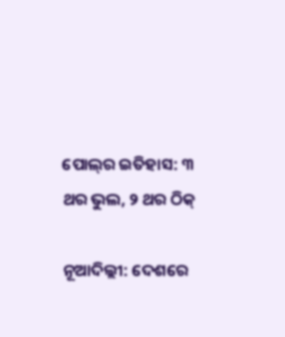ପୋଲ୍‌ର ଇତିହାସ: ୩ ଥର ଭୁଲ, ୨ ଥର ଠିକ୍

ନୂଆଦିଲ୍ଲୀ: ଦେଶରେ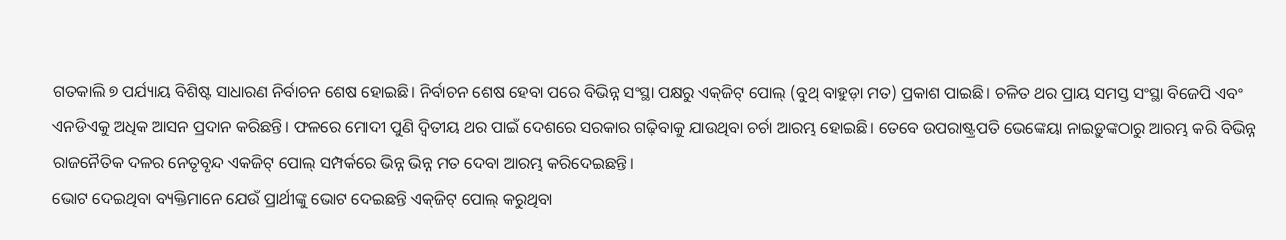ଗତକାଲି ୭ ପର୍ଯ୍ୟାୟ ବିଶିଷ୍ଟ ସାଧାରଣ ନିର୍ବାଚନ ଶେଷ ହୋଇଛି। ନିର୍ବାଚନ ଶେଷ ହେବା ପରେ ବିଭିନ୍ନ ସଂସ୍ଥା ପକ୍ଷରୁ ଏକ୍‌ଜିଟ୍ ପୋଲ୍ (ବୁଥ୍ ବାହୁଡ଼ା ମତ) ପ୍ରକାଶ ପାଇଛି। ଚଳିତ ଥର ପ୍ରାୟ ସମସ୍ତ ସଂସ୍ଥା ବିଜେପି ଏବଂ ଏନଡିଏକୁ ଅଧିକ ଆସନ ପ୍ରଦାନ କରିଛନ୍ତି। ଫଳରେ ମୋଦୀ ପୁଣି ଦ୍ବିତୀୟ ଥର ପାଇଁ ଦେଶରେ ସରକାର ଗଢ଼ିବାକୁ ଯାଉଥିବା ଚର୍ଚା ଆରମ୍ଭ ହୋଇଛି। ତେବେ ଉପରାଷ୍ଟ୍ରପତି ଭେଙ୍କେୟା ନାଇଡ଼ୁଙ୍କଠାରୁ ଆରମ୍ଭ କରି ବିଭିନ୍ନ ରାଜନୈତିକ ଦଳର ନେତୃବୃନ୍ଦ ଏକଜିଟ୍ ପୋଲ୍ ସମ୍ପର୍କରେ ଭିନ୍ନ ଭିନ୍ନ ମତ ଦେବା ଆରମ୍ଭ କରିଦେଇଛନ୍ତି।
ଭୋଟ ଦେଇଥିବା ବ୍ୟକ୍ତିମାନେ ଯେଉଁ ପ୍ରାର୍ଥୀଙ୍କୁ ଭୋଟ ଦେଇଛନ୍ତି ଏକ୍‌ଜିଟ୍ ପୋଲ୍ କରୁଥିବା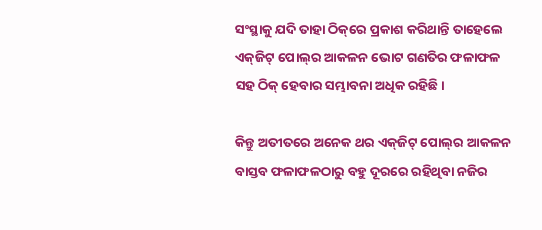ସଂସ୍ଥାକୁ ଯଦି ତାହା ଠିକ୍‌ରେ ପ୍ରକାଶ କରିଥାନ୍ତି ତାହେଲେ ଏକ୍‌ଜିଟ୍ ପୋଲ୍‌ର ଆକଳନ ଭୋଟ ଗଣତିର ଫଳାଫଳ ସହ ଠିକ୍ ହେବାର ସମ୍ଭାବନା ଅଧିକ ରହିଛି।

କିନ୍ତୁ ଅତୀତରେ ଅନେକ ଥର ଏକ୍‌ଜିଟ୍ ପୋଲ୍‌ର ଆକଳନ ବାସ୍ତବ ଫଳାଫଳଠାରୁ ବହୁ ଦୂରରେ ରହିଥିବା ନଜିର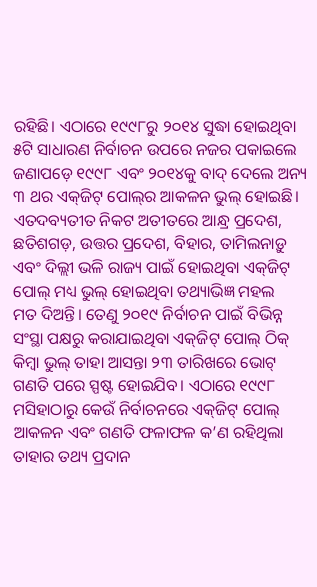ରହିଛି। ଏଠାରେ ୧୯୯୮ରୁ ୨୦୧୪ ସୁଦ୍ଧା ହୋଇଥିବା ୫ଟି ସାଧାରଣ ନିର୍ବାଚନ ଉପରେ ନଜର ପକାଇଲେ ଜଣା‌ପଡ଼େ ୧୯୯୮ ଏବଂ ୨୦୧୪କୁ ବାଦ୍ ଦେଲେ ଅନ୍ୟ ୩ ଥର ଏକ୍‌ଜିଟ୍‌ ପୋଲ୍‌ର ଆକଳନ ଭୁଲ୍ ହୋଇଛି। ଏତଦବ୍ୟତୀତ ନିକଟ ଅତୀତରେ ଆନ୍ଧ୍ର ପ୍ରଦେଶ, ଛତିଶଗଡ଼, ଉତ୍ତର ପ୍ରଦେଶ, ବିହାର, ତାମିଲନାଡ଼ୁ ଏବଂ ଦିଲ୍ଲୀ ଭଳି ରାଜ୍ୟ ପାଇଁ ହୋଇଥିବା ଏକ୍‌ଜିଟ୍ ପୋଲ୍ ମଧ୍ୟ ଭୁଲ୍ ହୋଇଥିବା ତଥ୍ୟାଭିଜ୍ଞ ମହଲ ମତ ‌ଦିଅନ୍ତି। ତେଣୁ ୨୦୧୯ ନିର୍ବାଚନ ପାଇଁ ବିଭିନ୍ନ ସଂସ୍ଥା ପକ୍ଷରୁ କରାଯାଇଥିବା ଏକ୍‌ଜିଟ୍ ପୋଲ୍ ଠିକ୍‌ କିମ୍ବା ଭୁଲ୍ ତାହା ଆସନ୍ତା ୨୩ ତାରିଖରେ ଭୋଟ୍ ଗଣତି ପରେ ସ୍ପଷ୍ଟ ହୋଇଯିବ। ଏଠାରେ ୧୯୯୮ ମସିହାଠାରୁ କେଉଁ ନିର୍ବାଚନରେ ଏକ୍‌ଜିଟ୍ ପୋଲ୍ ଆକଳନ ଏବଂ ଗଣତି ଫଳାଫଳ କ’ଣ ରହିଥିଲା ତାହାର ତଥ୍ୟ ପ୍ରଦାନ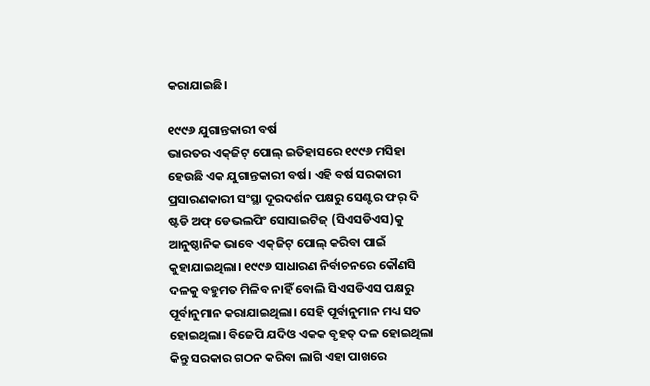କରାଯାଇଛି।

୧୯୯୬ ଯୁଗାନ୍ତକାରୀ ବର୍ଷ
ଭାରତର ଏକ୍‌ଜିଟ୍ ପୋଲ୍ ଇତିହାସରେ ୧୯୯୬ ମସିହା ହେଉଛି ଏକ ଯୁଗାନ୍ତକାରୀ ବର୍ଷ। ଏହି ବର୍ଷ ସରକାରୀ ପ୍ରସାରଣକାରୀ ସଂସ୍ଥା ଦୂରଦର୍ଶନ ପକ୍ଷରୁ ସେଣ୍ଟର ଫର୍ ଦି ଷ୍ଟଡି ଅଫ୍ ଡେଭଲପିଂ ସୋସାଇଟିଜ୍‌ (ସିଏସଡିଏସ)କୁ ଆନୁଷ୍ଠାନିକ ଭାବେ ଏକ୍‌ଜିଟ୍ ପୋଲ୍‌ କରିବା ପାଇଁ କୁହାଯାଇଥିଲା। ୧୯୯୬ ସାଧାରଣ ନିର୍ବାଚନରେ କୌଣସି ଦଳକୁ ବହୁମତ ମିଳିବ ନାହିଁ ବୋଲି ସିଏସଡିଏସ ପକ୍ଷରୁ ପୂର୍ବାନୁମାନ କରାଯାଇଥିଲା। ସେହି ପୂର୍ବାନୁମାନ ମଧ୍ୟ ସତ ହୋଇଥିଲା। ବିଜେପି ଯଦିଓ ଏକକ ବୃହତ୍ ଦଳ ହୋଇଥିଲା କିନ୍ତୁ ସରକାର ଗଠନ କରିବା ଲାଗି ଏହା ପାଖରେ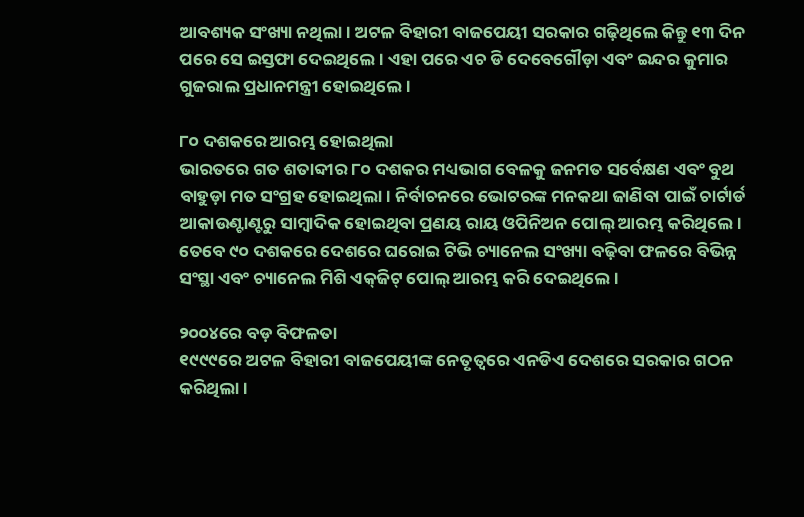ଆବଶ୍ୟକ ସଂଖ୍ୟା ନଥିଲା। ଅଟଳ ବିହାରୀ ବାଜପେୟୀ ସରକାର ଗଢ଼ିଥିଲେ କିନ୍ତୁ ୧୩ ଦିନ ପରେ ସେ ଇସ୍ତଫା ଦେଇଥିଲେ। ଏହା ପରେ ଏଚ ଡି‌ ଦେବେଗୌଡ଼ା ଏବଂ ଇନ୍ଦର କୁମାର ଗୁଜରାଲ ପ୍ରଧାନମନ୍ତ୍ରୀ ହୋଇଥିଲେ।

୮୦ ଦଶକରେ ଆରମ୍ଭ ହୋଇଥିଲା
ଭାରତରେ ଗତ ଶତାବ୍ଦୀର ୮୦ ଦଶକର ମଧ୍ୟଭାଗ ବେଳକୁ ଜନମତ ସର୍ବେକ୍ଷଣ ଏବଂ ବୁଥ ବାହୁଡ଼ା ମତ ସଂଗ୍ରହ ହୋଇଥିଲା। ନିର୍ବାଚନରେ ଭୋଟରଙ୍କ ମନକଥା ଜାଣିବା ପାଇଁ ଚାର୍ଟାର୍ଡ ଆକାଉଣ୍ଟାଣ୍ଟରୁ ସାମ୍ବାଦିକ ହୋଇଥିବା ପ୍ରଣୟ ରାୟ ଓପିନିଅନ ପୋଲ୍ ଆରମ୍ଭ କରିଥିଲେ। ତେବେ ୯୦ ଦଶକରେ ଦେଶରେ ଘରୋଇ ଟିଭି ଚ୍ୟାନେଲ ସଂଖ୍ୟା ବଢ଼ିବା ଫଳରେ ବିଭିନ୍ନ ସଂସ୍ଥା ଏବଂ ଚ୍ୟାନେଲ ମିଶି ଏକ୍‌ଜିଟ୍ ପୋଲ୍ ଆରମ୍ଭ କରି ଦେଇଥିଲେ।

୨୦୦୪ରେ ବଡ଼ ବିଫଳତା
୧୯୯୯ରେ ଅଟଳ ବିହାରୀ ବାଜପେୟୀଙ୍କ ନେତୃତ୍ବରେ ଏନଡିଏ ଦେଶରେ ସରକାର ଗଠନ କରିଥିଲା।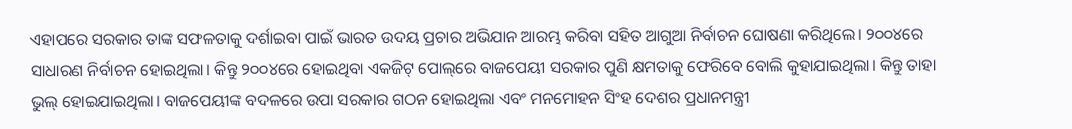ଏହାପରେ ସରକାର ତାଙ୍କ ସଫଳତାକୁ ଦର୍ଶାଇବା ପାଇଁ ଭାରତ ଉଦୟ ପ୍ରଚାର ଅଭିଯାନ ଆରମ୍ଭ କରିବା ସହିତ ଆଗୁଆ ନିର୍ବାଚନ ଘୋଷଣା କରିଥିଲେ। ୨୦୦୪ରେ ସାଧାରଣ ନିର୍ବାଚନ ହୋଇଥିଲା। କିନ୍ତୁ ୨୦୦୪ରେ ହୋଇଥିବା ଏକଜିଟ୍ ପୋଲ୍‌ରେ ବାଜପେୟୀ ସରକାର ପୁଣି କ୍ଷମତାକୁ ଫେରିବେ ବୋଲି କୁହାଯାଇଥିଲା। କିନ୍ତୁ ତାହା ଭୁଲ୍ ହୋଇଯାଇଥିଲା। ବାଜପେୟୀଙ୍କ ବଦଳରେ ଉପା ସରକାର ଗଠନ ହୋଇଥିଲା ଏବଂ ମନମୋହନ ସିଂହ ଦେଶର ପ୍ରଧାନମନ୍ତ୍ରୀ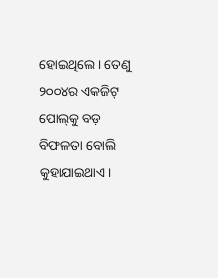ହୋଇଥିଲେ। ତେଣୁ ୨୦୦୪ର ଏକଜିଟ୍ ପୋଲ୍‌କୁ ବଡ଼ ବିଫଳତା ବୋଲି କୁହାଯାଇଥାଏ।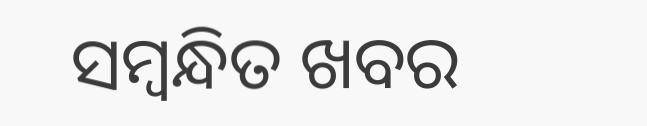ସମ୍ବନ୍ଧିତ ଖବର